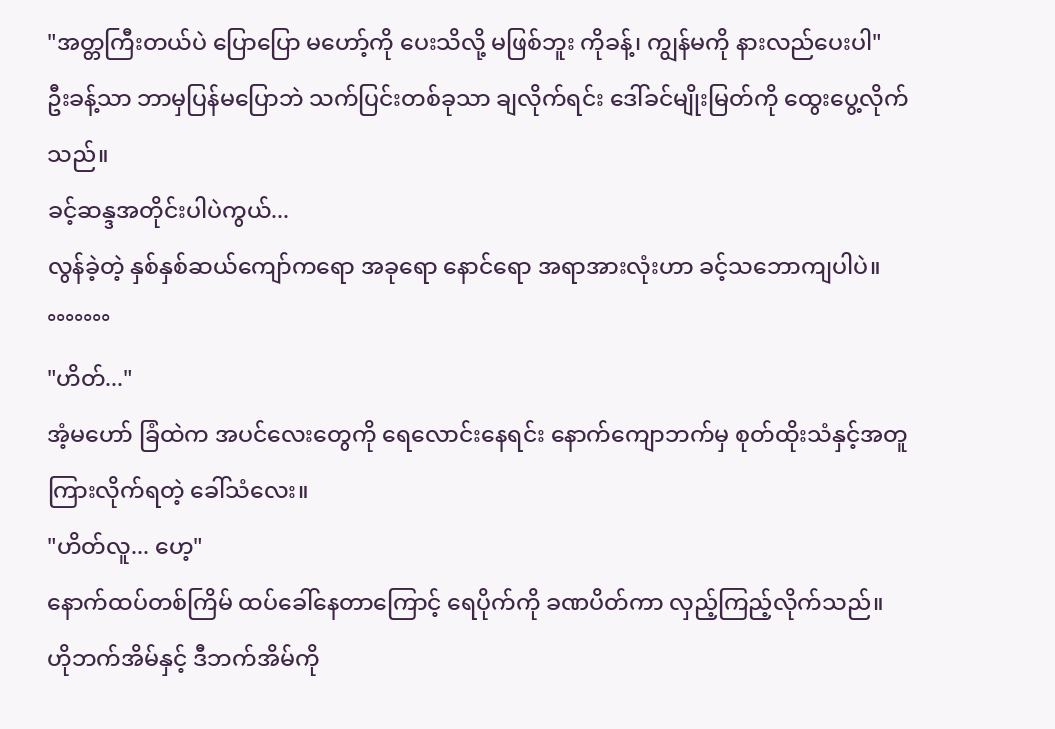"အတ္တကြီးတယ်ပဲ ပြောပြော မဟော့်ကို ပေးသိလို့ မဖြစ်ဘူး ကိုခန့်၊ ကျွန်မကို နားလည်ပေးပါ"
ဦးခန့်သာ ဘာမှပြန်မပြောဘဲ သက်ပြင်းတစ်ခုသာ ချလိုက်ရင်း ဒေါ်ခင်မျိုးမြတ်ကို ထွေးပွေ့လိုက်သည်။
ခင့်ဆန္ဒအတိုင်းပါပဲကွယ်...
လွန်ခဲ့တဲ့ နှစ်နှစ်ဆယ်ကျော်ကရော အခုရော နောင်ရော အရာအားလုံးဟာ ခင့်သဘောကျပါပဲ။
°°°°°°°
"ဟိတ်..."
အံ့မဟော် ခြံထဲက အပင်လေးတွေကို ရေလောင်းနေရင်း နောက်ကျောဘက်မှ စုတ်ထိုးသံနှင့်အတူ ကြားလိုက်ရတဲ့ ခေါ်သံလေး။
"ဟိတ်လူ... ဟေ့"
နောက်ထပ်တစ်ကြိမ် ထပ်ခေါ်နေတာကြောင့် ရေပိုက်ကို ခဏပိတ်ကာ လှည့်ကြည့်လိုက်သည်။
ဟိုဘက်အိမ်နှင့် ဒီဘက်အိမ်ကို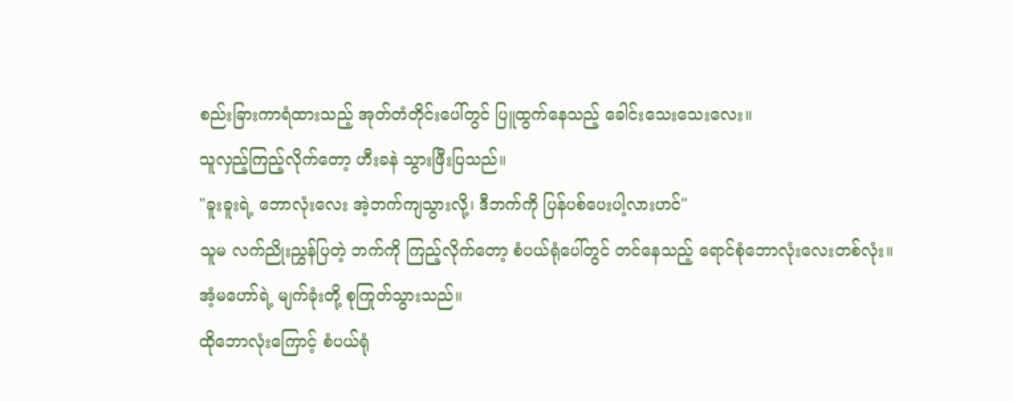စည်းခြားကာရံထားသည့် အုတ်တံတိုင်းပေါ်တွင် ပြူထွက်နေသည့် ခေါင်းသေးသေးလေး။
သူလှည့်ကြည့်လိုက်တော့ ဟီးခနဲ သွားဖြီးပြသည်။
"ခူးခူးရဲ့ ဘောလုံးလေး အဲ့ဘက်ကျသွားလို့၊ ဒီဘက်ကို ပြန်ပစ်ပေးပါ့လားဟင်"
သူမ လက်ညိုးညွှန်ပြတဲ့ ဘက်ကို ကြည့်လိုက်တော့ စံပယ်ရုံပေါ်တွင် တင်နေသည့် ရောင်စုံဘောလုံးလေးတစ်လုံး။
အံ့မဟော်ရဲ့ မျက်ခုံးတို့ စုကြုတ်သွားသည်။
ထိုဘောလုံးကြောင့် စံပယ်ရုံ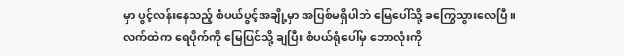မှာ ပွင့်လန်းနေသည့် စံပယ်ပွင့်အချို့မှာ အပြစ်မရှိပါဘဲ မြေပေါ်သို့ ခကြွေသွားလေပြီ။
လက်ထဲက ရေပိုက်ကို မြေပြင်သို့ ချပြီး စံပယ်ရုံပေါ်မှ ဘောလုံးကို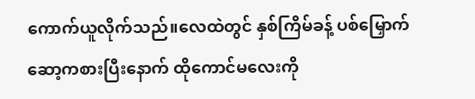ကောက်ယူလိုက်သည်။လေထဲတွင် နှစ်ကြိမ်ခန့် ပစ်မြှောက်ဆော့ကစားပြီးနောက် ထိုကောင်မလေးကို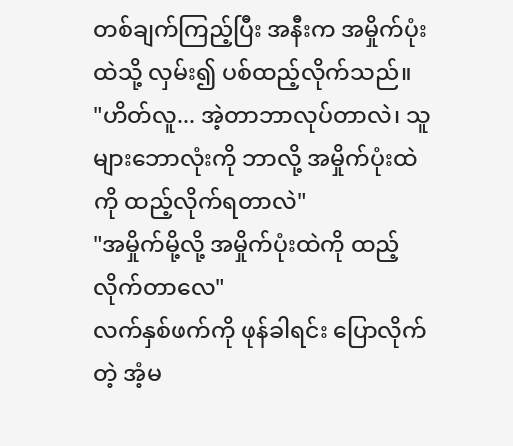တစ်ချက်ကြည့်ပြီး အနီးက အမှိုက်ပုံးထဲသို့ လှမ်း၍ ပစ်ထည့်လိုက်သည်။
"ဟိတ်လူ... အဲ့တာဘာလုပ်တာလဲ၊ သူများဘောလုံးကို ဘာလို့ အမှိုက်ပုံးထဲကို ထည့်လိုက်ရတာလဲ"
"အမှိုက်မို့လို့ အမှိုက်ပုံးထဲကို ထည့်လိုက်တာလေ"
လက်နှစ်ဖက်ကို ဖုန်ခါရင်း ပြောလိုက်တဲ့ အံ့မ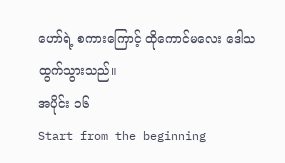ဟော်ရဲ့ စကားကြောင့် ထိုကောင်မလေး ဒေါသထွက်သွားသည်။
အပိုင်း ၁၆
Start from the beginning